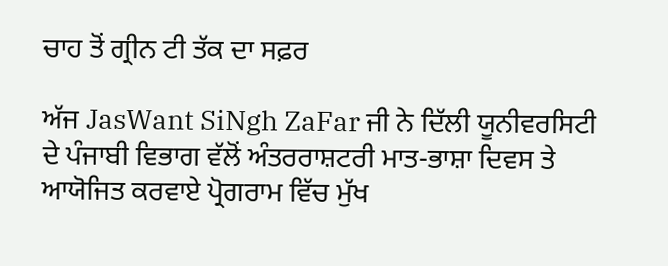ਚਾਹ ਤੋਂ ਗ੍ਰੀਨ ਟੀ ਤੱਕ ਦਾ ਸਫ਼ਰ

ਅੱਜ JasWant SiNgh ZaFar ਜੀ ਨੇ ਦਿੱਲੀ ਯੂਨੀਵਰਸਿਟੀ ਦੇ ਪੰਜਾਬੀ ਵਿਭਾਗ ਵੱਲੋਂ ਅੰਤਰਰਾਸ਼ਟਰੀ ਮਾਤ-ਭਾਸ਼ਾ ਦਿਵਸ ਤੇ ਆਯੋਜਿਤ ਕਰਵਾਏ ਪ੍ਰੋਗਰਾਮ ਵਿੱਚ ਮੁੱਖ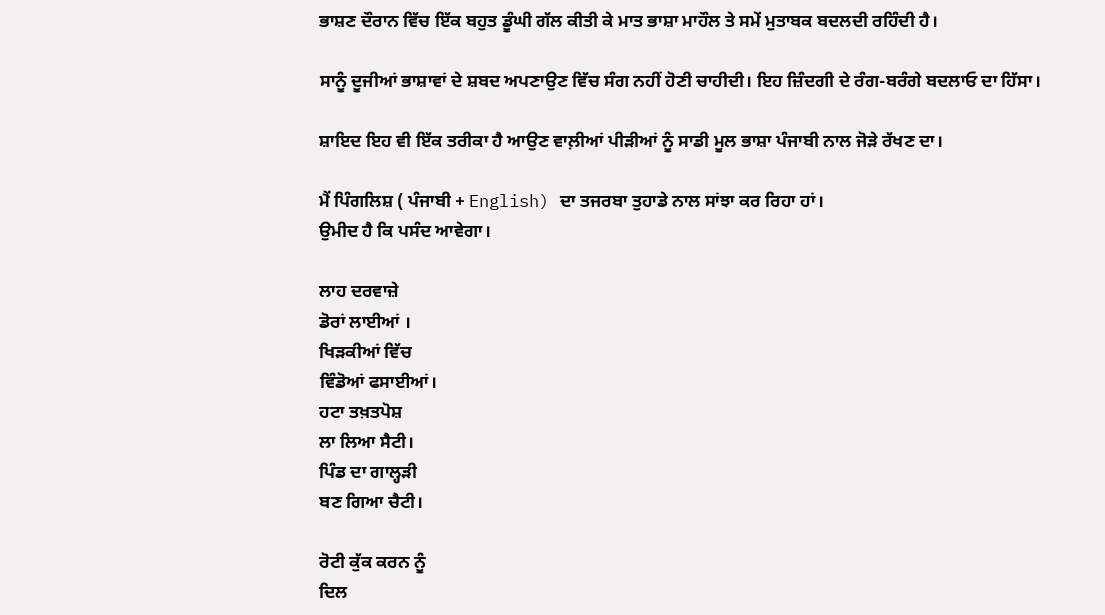ਭਾਸ਼ਣ ਦੌਰਾਨ ਵਿੱਚ ਇੱਕ ਬਹੁਤ ਡੂੰਘੀ ਗੱਲ ਕੀਤੀ ਕੇ ਮਾਤ ਭਾਸ਼ਾ ਮਾਹੌਲ ਤੇ ਸਮੇਂ ਮੁਤਾਬਕ ਬਦਲਦੀ ਰਹਿੰਦੀ ਹੈ।

ਸਾਨੂੰ ਦੂਜੀਆਂ ਭਾਸ਼ਾਵਾਂ ਦੇ ਸ਼ਬਦ ਅਪਣਾਉਣ ਵਿੱਚ ਸੰਗ ਨਹੀਂ ਹੋਣੀ ਚਾਹੀਦੀ। ਇਹ ਜ਼ਿੰਦਗੀ ਦੇ ਰੰਗ-ਬਰੰਗੇ ਬਦਲਾਓ ਦਾ ਹਿੱਸਾ।

ਸ਼ਾਇਦ ਇਹ ਵੀ ਇੱਕ ਤਰੀਕਾ ਹੈ ਆਉਣ ਵਾਲ਼ੀਆਂ ਪੀੜੀਆਂ ਨੂੰ ਸਾਡੀ ਮੂਲ ਭਾਸ਼ਾ ਪੰਜਾਬੀ ਨਾਲ ਜੋੜੇ ਰੱਖਣ ਦਾ।

ਮੈਂ ਪਿੰਗਲਿਸ਼ ( ਪੰਜਾਬੀ + English) ਦਾ ਤਜਰਬਾ ਤੁਹਾਡੇ ਨਾਲ ਸਾਂਝਾ ਕਰ ਰਿਹਾ ਹਾਂ।
ਉਮੀਦ ਹੈ ਕਿ ਪਸੰਦ ਆਵੇਗਾ।

ਲਾਹ ਦਰਵਾਜ਼ੇ
ਡੋਰਾਂ ਲਾਈਆਂ ।
ਖਿੜਕੀਆਂ ਵਿੱਚ
ਵਿੰਡੋਆਂ ਫਸਾਈਆਂ।
ਹਟਾ ਤਖ਼ਤਪੋਸ਼
ਲਾ ਲਿਆ ਸੈਟੀ।
ਪਿੰਡ ਦਾ ਗਾਲ੍ਹੜੀ
ਬਣ ਗਿਆ ਚੈਟੀ।

ਰੋਟੀ ਕੁੱਕ ਕਰਨ ਨੂੰ
ਦਿਲ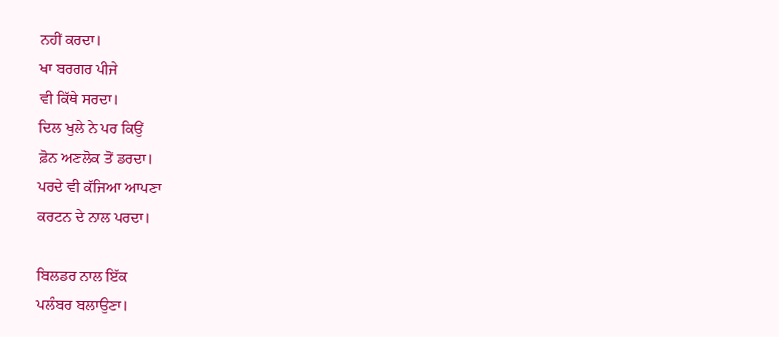ਨਹੀਂ ਕਰਦਾ।
ਖਾ ਬਰਗਰ ਪੀਜੇ
ਵੀ ਕਿੱਥੇ ਸਰਦਾ।
ਦਿਲ ਖੁਲੇ ਨੇ ਪਰ ਕਿਉਂ
ਫ਼ੋਨ ਅਣਲੋਕ ਤੋਂ ਡਰਦਾ।
ਪਰਦੇ ਵੀ ਕੱਜਿਆ ਆਪਣਾ
ਕਰਟਨ ਦੇ ਨਾਲ ਪਰਦਾ।

ਬਿਲਡਰ ਨਾਲ ਇੱਕ
ਪਲੰਬਰ ਬਲਾਉਣਾ।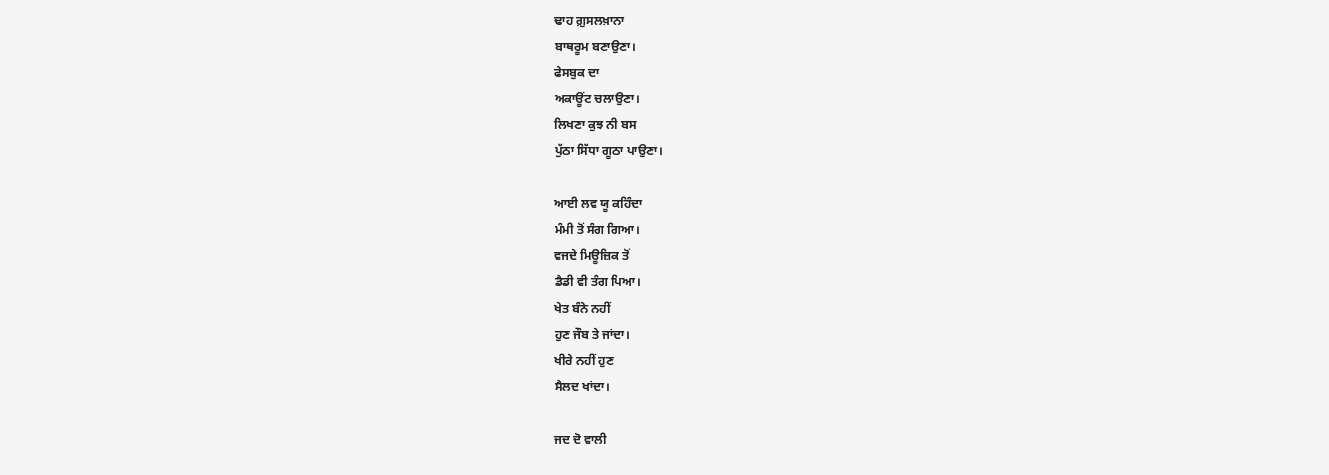ਢਾਹ ਗ਼ੁਸਲਖ਼ਾਨਾ
ਬਾਥਰੂਮ ਬਣਾਉਣਾ।
ਫੇਸਬੁਕ ਦਾ
ਅਕਾਊਂਟ ਚਲਾਉਣਾ।
ਲਿਖਣਾ ਕੁਝ ਨੀ ਬਸ
ਪੁੱਠਾ ਸਿੱਧਾ ਗੂਠਾ ਪਾਉਣਾ।

ਆਈ ਲਵ ਯੂ ਕਹਿੰਦਾ
ਮੰਮੀ ਤੋਂ ਸੰਗ ਗਿਆ।
ਵਜਦੇ ਮਿਊਜ਼ਿਕ ਤੋਂ
ਡੈਡੀ ਵੀ ਤੰਗ ਪਿਆ।
ਖੇਤ ਬੰਨੇ ਨਹੀਂ
ਹੁਣ ਜੌਬ ਤੇ ਜਾਂਦਾ।
ਖੀਰੇ ਨਹੀਂ ਹੁਣ
ਸੈਲਦ ਖਾਂਦਾ।

ਜਦ ਦੋ ਵਾਲੀ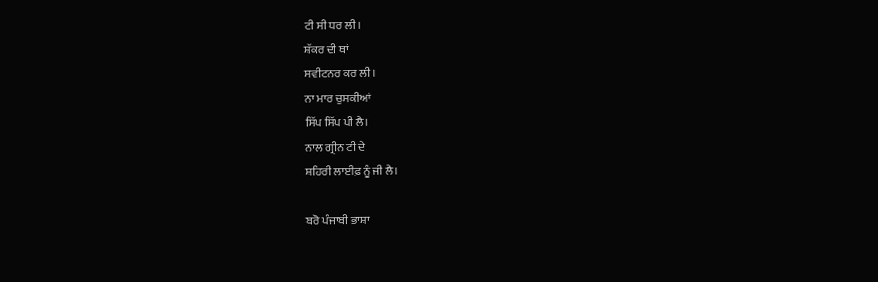ਟੀ ਸੀ ਧਰ ਲੀ।
ਸ਼ੱਕਰ ਦੀ ਥਾਂ
ਸਵੀਟਨਰ ਕਰ ਲੀ।
ਨਾ ਮਾਰ ਚੁਸਕੀਆਂ
ਸਿੱਪ ਸਿੱਪ ਪੀ ਲੈ।
ਨਾਲ ਗ੍ਰੀਨ ਟੀ ਦੇ
ਸ਼ਹਿਰੀ ਲਾਈਫ਼ ਨੂੰ ਜੀ ਲੈ।

ਬਰੋ ਪੰਜਾਬੀ ਭਾਸ਼ਾ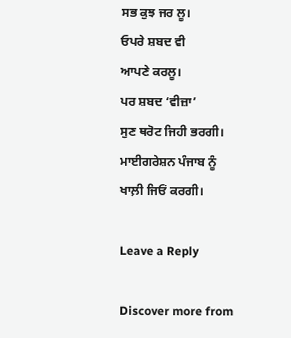ਸਭ ਕੁਝ ਜਰ ਲੂ।
ਓਪਰੇ ਸ਼ਬਦ ਵੀ
ਆਪਣੇ ਕਰਲੂ।
ਪਰ ਸ਼ਬਦ ‘ਵੀਜ਼ਾ’
ਸੁਣ ਥਰੋਟ ਜਿਹੀ ਭਰਗੀ।
ਮਾਈਗਰੇਸ਼ਨ ਪੰਜਾਬ ਨੂੰ
ਖਾਲ਼ੀ ਜਿਓਂ ਕਰਗੀ।

Leave a Reply

Discover more from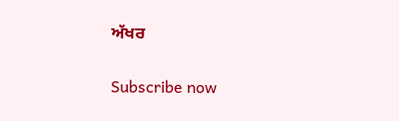ਅੱਖਰ

Subscribe now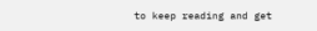to keep reading and get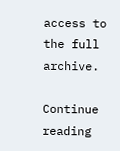access to the full archive.

Continue reading